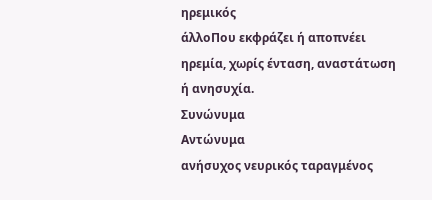ηρεμικός
άλλοΠου εκφράζει ή αποπνέει ηρεμία, χωρίς ένταση, αναστάτωση ή ανησυχία.
Συνώνυμα
Αντώνυμα
ανήσυχος νευρικός ταραγμένος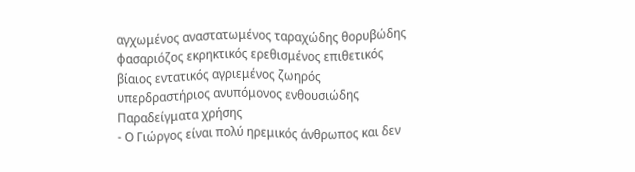αγχωμένος αναστατωμένος ταραχώδης θορυβώδης φασαριόζος εκρηκτικός ερεθισμένος επιθετικός βίαιος εντατικός αγριεμένος ζωηρός υπερδραστήριος ανυπόμονος ενθουσιώδης
Παραδείγματα χρήσης
- Ο Γιώργος είναι πολύ ηρεμικός άνθρωπος και δεν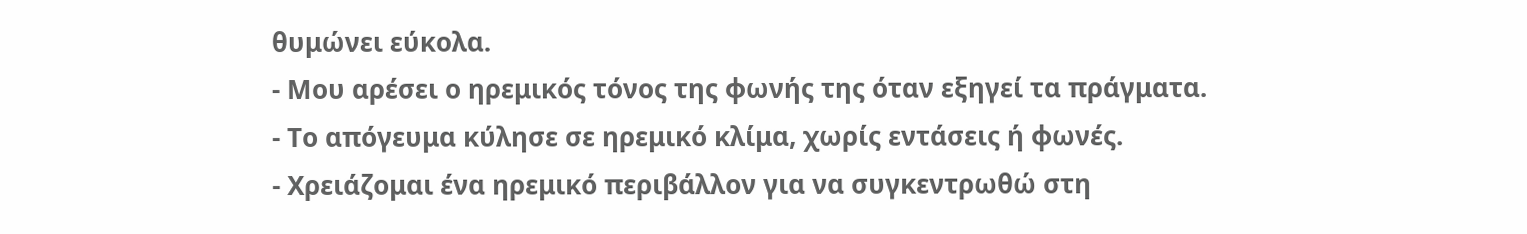θυμώνει εύκολα.
- Μου αρέσει ο ηρεμικός τόνος της φωνής της όταν εξηγεί τα πράγματα.
- Το απόγευμα κύλησε σε ηρεμικό κλίμα, χωρίς εντάσεις ή φωνές.
- Χρειάζομαι ένα ηρεμικό περιβάλλον για να συγκεντρωθώ στη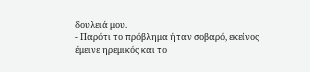δουλειά μου.
- Παρότι το πρόβλημα ήταν σοβαρό, εκείνος έμεινε ηρεμικός και το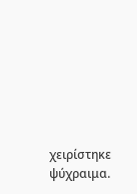χειρίστηκε ψύχραιμα.